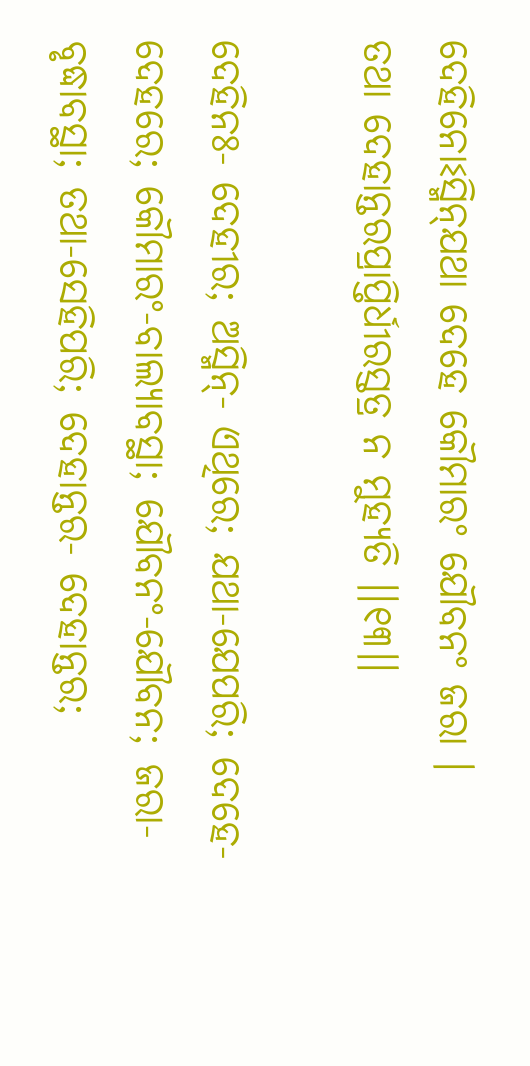ଦେହିନୋଽସ୍ମିନ୍‌ଯଥା ଦେହେ କୌମାରଂ ଯୌବନଂ ଜରା ।
ତଥା ଦେହାନ୍ତରପ୍ରାପ୍ତିର୍ଧୀରସ୍ତତ୍ର ନ ମୁହ୍ୟତି ।।୧୩।।

ଦେହିନଃ- ଦେହୀର; ଅସ୍ମିନ୍‌- ଏଥିରେ; ଯଥା-ଯେପରି; ଦେହେ-ଦେହରେ; କୌମାରଂ-ବାଲ୍ୟାବସ୍ଥା; ଯୌବନଂ-ଯୌବନ; ଜରା-ବୃଦ୍ଧାବସ୍ଥା; ତଥା-ସେହିପରି; ଦେହାନ୍ତର- ଦେହାନ୍ତର;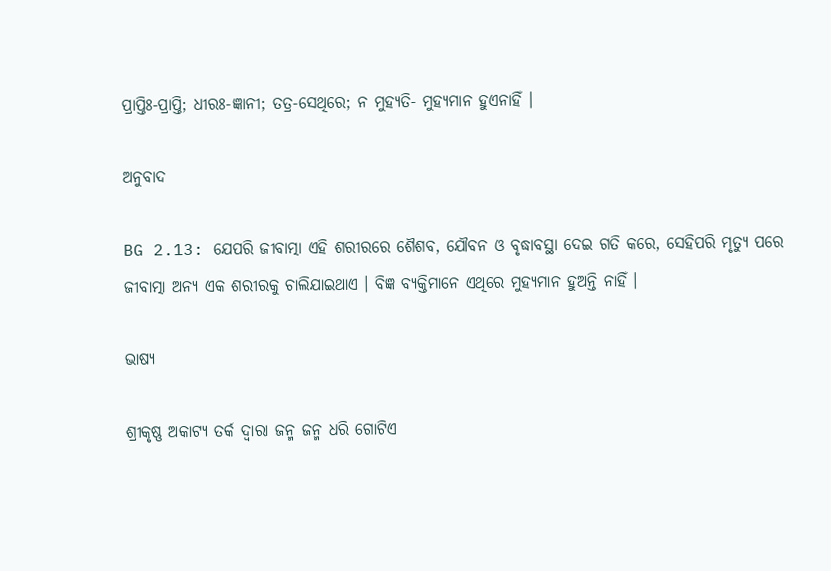ପ୍ରାପ୍ତିଃ-ପ୍ରାପ୍ତି; ଧୀରଃ-ଜ୍ଞାନୀ; ତତ୍ର-ସେଥିରେ; ନ ମୁହ୍ୟତି- ମୁହ୍ୟମାନ ହୁଏନାହିଁ ।

ଅନୁବାଦ

BG 2.13: ଯେପରି ଜୀବାତ୍ମା ଏହି ଶରୀରରେ ଶୈଶବ, ଯୌବନ ଓ ବୃଦ୍ଧାବସ୍ଥା ଦେଇ ଗତି କରେ, ସେହିପରି ମୃତ୍ୟୁ ପରେ ଜୀବାତ୍ମା ଅନ୍ୟ ଏକ ଶରୀରକୁ ଚାଲିଯାଇଥାଏ । ବିଜ୍ଞ ବ୍ୟକ୍ତିମାନେ ଏଥିରେ ମୁହ୍ୟମାନ ହୁଅନ୍ତି ନାହିଁ ।

ଭାଷ୍ୟ

ଶ୍ରୀକୃଷ୍ଣ ଅକାଟ୍ୟ ତର୍କ ଦ୍ୱାରା ଜନ୍ମ ଜନ୍ମ ଧରି ଗୋଟିଏ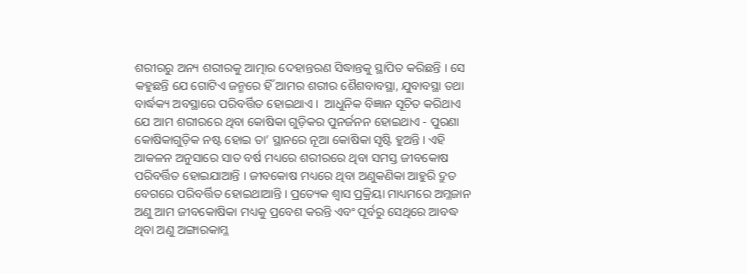ଶରୀରରୁ ଅନ୍ୟ ଶରୀରକୁ ଆତ୍ମାର ଦେହାନ୍ତରଣ ସିଦ୍ଧାନ୍ତକୁ ସ୍ଥାପିତ କରିଛନ୍ତି । ସେ କହୁଛନ୍ତି ଯେ ଗୋଟିଏ ଜନ୍ମରେ ହିଁ ଆମର ଶରୀର ଶୈଶବାବସ୍ଥା, ଯୁବାବସ୍ଥା ତଥା ବାର୍ଦ୍ଧକ୍ୟ ଅବସ୍ଥାରେ ପରିବର୍ତ୍ତିତ ହୋଇଥାଏ ।  ଆଧୁନିକ ବିଜ୍ଞାନ ସୂଚିତ କରିଥାଏ ଯେ ଆମ ଶରୀରରେ ଥିବା କୋଷିକା ଗୁଡ଼ିକର ପୁନର୍ଜନନ ହୋଇଥାଏ - ପୁରଣା କୋଷିକାଗୁଡ଼ିକ ନଷ୍ଟ ହୋଇ ତା’ ସ୍ଥାନରେ ନୂଆ କୋଷିକା ସୃଷ୍ଟି ହୁଅନ୍ତି । ଏହି ଆକଳନ ଅନୁସାରେ ସାତ ବର୍ଷ ମଧ୍ୟରେ ଶରୀରରେ ଥିବା ସମସ୍ତ ଜୀବକୋଷ ପରିବର୍ତ୍ତିତ ହୋଇଯାଆନ୍ତି । ଜୀବକୋଷ ମଧ୍ୟରେ ଥିବା ଅଣୁକଣିକା ଆହୁରି ଦ୍ରୁତ ବେଗରେ ପରିବର୍ତ୍ତିତ ହୋଇଥାଆନ୍ତି । ପ୍ରତ୍ୟେକ ଶ୍ୱାସ ପ୍ରକ୍ରିୟା ମାଧ୍ୟମରେ ଅମ୍ଳଜାନ ଅଣୁ ଆମ ଜୀବକୋଷିକା ମଧ୍ୟକୁ ପ୍ରବେଶ କରନ୍ତି ଏବଂ ପୂର୍ବରୁ ସେଥିରେ ଆବଦ୍ଧ ଥିବା ଅଣୁ ଅଙ୍ଗାରକାମ୍ଳ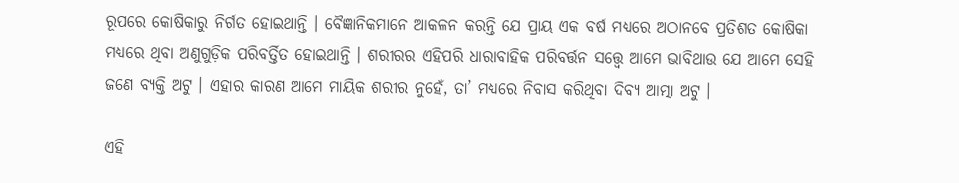ରୂପରେ କୋଷିକାରୁ ନିର୍ଗତ ହୋଇଥାନ୍ତି । ବୈଜ୍ଞାନିକମାନେ ଆକଳନ କରନ୍ତି ଯେ ପ୍ରାୟ ଏକ ବର୍ଷ ମଧ୍ୟରେ ଅଠାନବେ ପ୍ରତିଶତ କୋଷିକା ମଧ୍ୟରେ ଥିବା ଅଣୁଗୁଡ଼ିକ ପରିବର୍ତ୍ତିତ ହୋଇଥାନ୍ତି । ଶରୀରର ଏହିପରି ଧାରାବାହିକ ପରିବର୍ତ୍ତନ ସତ୍ତ୍ୱେ ଆମେ ଭାବିଥାଉ ଯେ ଆମେ ସେହି ଜଣେ ବ୍ୟକ୍ତି ଅଟୁ । ଏହାର କାରଣ ଆମେ ମାୟିକ ଶରୀର ନୁହେଁ, ତା’ ମଧ୍ୟରେ ନିବାସ କରିଥିବା ଦିବ୍ୟ ଆତ୍ମା ଅଟୁ ।

ଏହି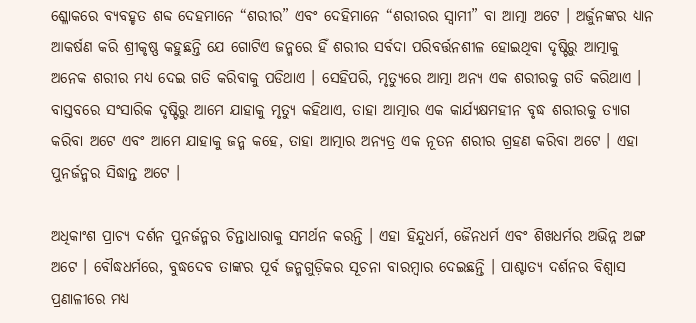ଶ୍ଳୋକରେ ବ୍ୟବହୃତ ଶବ୍ଦ ଦେହମାନେ “ଶରୀର” ଏବଂ ଦେହିମାନେ “ଶରୀରର ସ୍ୱାମୀ” ବା ଆତ୍ମା ଅଟେ । ଅର୍ଜୁନଙ୍କର ଧ୍ୟାନ ଆକର୍ଷଣ କରି ଶ୍ରୀକୃଷ୍ଣ କହୁଛନ୍ତି ଯେ ଗୋଟିଏ ଜନ୍ମରେ ହିଁ ଶରୀର ସର୍ବଦା ପରିବର୍ତ୍ତନଶୀଳ ହୋଇଥିବା ଦୃଷ୍ଟିରୁ ଆତ୍ମାକୁ ଅନେକ ଶରୀର ମଧ୍ୟ ଦେଇ ଗତି କରିବାକୁ ପଡିଥାଏ । ସେହିପରି, ମୃତ୍ୟୁରେ ଆତ୍ମା ଅନ୍ୟ ଏକ ଶରୀରକୁ ଗତି କରିଥାଏ । ବାସ୍ତବରେ ସଂସାରିକ ଦୃଷ୍ଟିରୁ ଆମେ ଯାହାକୁ ମୃତ୍ୟୁ କହିଥାଏ, ତାହା ଆତ୍ମାର ଏକ କାର୍ଯ୍ୟକ୍ଷମହୀନ ବୃଦ୍ଧ ଶରୀରକୁ ତ୍ୟାଗ କରିବା ଅଟେ ଏବଂ ଆମେ ଯାହାକୁ ଜନ୍ମ କହେ, ତାହା ଆତ୍ମାର ଅନ୍ୟତ୍ର ଏକ ନୂତନ ଶରୀର ଗ୍ରହଣ କରିବା ଅଟେ । ଏହା ପୁନର୍ଜନ୍ମର ସିଦ୍ଧାନ୍ତ ଅଟେ ।

ଅଧିକାଂଶ ପ୍ରାଚ୍ୟ ଦର୍ଶନ ପୁନର୍ଜନ୍ମର ଚିନ୍ତାଧାରାକୁ ସମର୍ଥନ କରନ୍ତି । ଏହା ହିନ୍ଦୁଧର୍ମ, ଜୈନଧର୍ମ ଏବଂ ଶିଖଧର୍ମର ଅଭିନ୍ନ ଅଙ୍ଗ ଅଟେ । ବୌଦ୍ଧଧର୍ମରେ, ବୁଦ୍ଧଦେବ ତାଙ୍କର ପୂର୍ବ ଜନ୍ମଗୁଡ଼ିକର ସୂଚନା ବାରମ୍ବାର ଦେଇଛନ୍ତି । ପାଶ୍ଚାତ୍ୟ ଦର୍ଶନର ବିଶ୍ୱାସ ପ୍ରଣାଳୀରେ ମଧ୍ୟ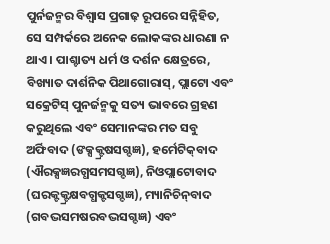ପୁର୍ନଜନ୍ମର ବିଶ୍ୱାସ ପ୍ରଗାଢ଼ ରୂପରେ ସନ୍ନିହିତ, ସେ ସମ୍ପର୍କରେ ଅନେକ ଲୋକଙ୍କର ଧାରଣା ନ ଥାଏ । ପାଶ୍ଚାତ୍ୟ ଧର୍ମ ଓ ଦର୍ଶନ କ୍ଷେତ୍ରରେ, ବିଖ୍ୟାତ ଦାର୍ଶନିକ ପିଥାଗୋରାସ୍‌, ପ୍ଲାଟୋ ଏବଂ ସକ୍ରେଟିସ୍ ପୁନର୍ଜନ୍ମକୁ ସତ୍ୟ ଭାବରେ ଗ୍ରହଣ କରୁଥିଲେ ଏବଂ ସେମାନଙ୍କର ମତ ସବୁ ଅର୍ଫିବାଦ (ଙକ୍ସକ୍ଟ୍ରଷସଗ୍ଦଜ୍ଞ), ହର୍ମେଟିକ୍‌ବାଦ (ଐରକ୍ସଜ୍ଞରଗ୍ଧସମସଗ୍ଦଜ୍ଞ), ନିଓପ୍ଲାଟୋବାଦ (ଘରକ୍ଟକ୍ଟ୍ରକ୍ଷବଗ୍ଧକ୍ଟସଗ୍ଦଜ୍ଞ), ମ୍ୟାନିଚିନ୍‌ବାଦ (ଗବଦ୍ଭସମଷରବଦ୍ଭସଗ୍ଦଜ୍ଞ) ଏବଂ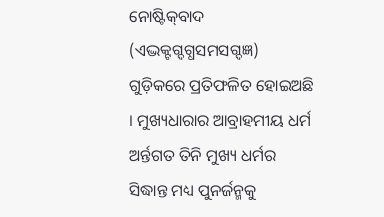ନୋଷ୍ଟିକ୍‌ବାଦ (ଏଦ୍ଭକ୍ଟଗ୍ଦଗ୍ଧସମସଗ୍ଦଜ୍ଞ) ଗୁଡ଼ିକରେ ପ୍ରତିଫଳିତ ହୋଇଅଛି । ମୁଖ୍ୟଧାରାର ଆବ୍ରାହମୀୟ ଧର୍ମ ଅର୍ନ୍ତଗତ ତିନି ମୁଖ୍ୟ ଧର୍ମର ସିଦ୍ଧାନ୍ତ ମଧ୍ୟ ପୁନର୍ଜନ୍ମକୁ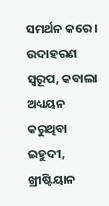ସମର୍ଥନ କରେ । ଉଦାହରଣ ସ୍ୱରୂପ, କବାଲା ଅଧ୍ୟୟନ କରୁଥିବା ଇହୁଦୀ, ଖ୍ରୀଷ୍ଟିୟାନ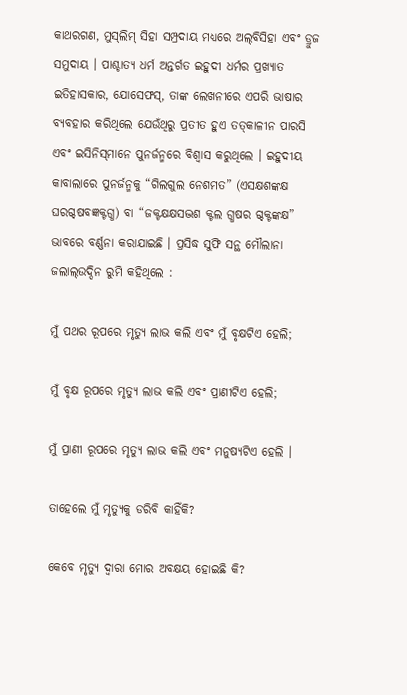କାଥରଗଣ, ମୁସ୍‌ଲିମ୍ ସିହା ସମ୍ପ୍ରଦାୟ ମଧ୍ୟରେ ଅଲ୍‌ବିସିହା ଏବଂ ଡ୍ରୁଜ ସମୁଦାୟ । ପାଶ୍ଚାତ୍ୟ ଧର୍ମ ଅନ୍ତର୍ଗତ ଇହୁଦୀ ଧର୍ମର ପ୍ରଖ୍ୟାତ ଇତିହାସକାର, ଯୋସେଫସ୍‌, ତାଙ୍କ ଲେଖନୀରେ ଏପରି ଭାଷାର ବ୍ୟବହାର କରିଥିଲେ ଯେଉଁଥିରୁ ପ୍ରତୀତ ହୁଏ ତତ୍‌କାଳୀନ ପାରସି ଏବଂ ଇସିନିସ୍‌ମାନେ ପୁନର୍ଜନ୍ମରେ ବିଶ୍ୱାସ କରୁଥିଲେ । ଇହୁଦୀୟ କାବାଲାରେ ପୁନର୍ଜନ୍ମକୁ “ଗିଲଗୁଲ ନେଶମତ” (ଏସକ୍ଷଶଙ୍କକ୍ଷ ଘରଗ୍ଦଷବଜ୍ଞକ୍ଟଗ୍ଧ) ବା “ଜକ୍ଟକ୍ଷକ୍ଷସଦ୍ଭଶ କ୍ଟଲ ଗ୍ଧଷର ଗ୍ଦକ୍ଟଙ୍କକ୍ଷ” ଭାବରେ ବର୍ଣ୍ଣନା କରାଯାଇଛି । ପ୍ରସିଦ୍ଧ ସୁଫି ସନ୍ଥ ମୌଲାନା ଜଲାଲ୍‌ଉଦ୍ଦିନ ରୁମି କହିଥିଲେ :

ମୁଁ ପଥର ରୂପରେ ମୃତ୍ୟୁ ଲାଭ କଲି ଏବଂ ମୁଁ ବୃକ୍ଷଟିଏ ହେଲି;

ମୁଁ ବୃକ୍ଷ ରୂପରେ ମୃତ୍ୟୁ ଲାଭ କଲି ଏବଂ ପ୍ରାଣୀଟିଏ ହେଲି;

ମୁଁ ପ୍ରାଣୀ ରୂପରେ ମୃତ୍ୟୁ ଲାଭ କଲି ଏବଂ ମନୁଷ୍ୟଟିଏ ହେଲି ।

ତାହେଲେ ମୁଁ ମୃତ୍ୟୁକୁ ଡରିବି କାହିଁକି?

କେବେ ମୃତ୍ୟୁ ଦ୍ୱାରା ମୋର ଅବକ୍ଷୟ ହୋଇଛି କି?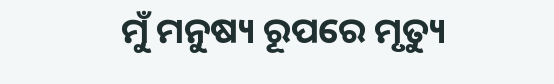ମୁଁ ମନୁଷ୍ୟ ରୂପରେ ମୃତ୍ୟୁ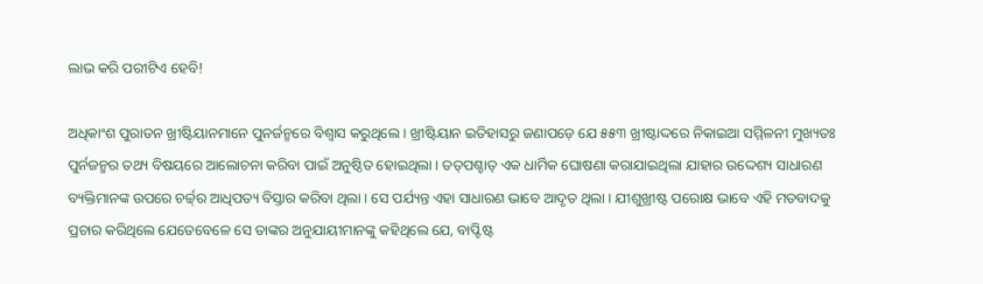ଲାଭ କରି ପରୀଟିଏ ହେବି!

ଅଧିକାଂଶ ପୁରାତନ ଖ୍ରୀଷ୍ଟିୟାନମାନେ ପୁନର୍ଜନ୍ମରେ ବିଶ୍ୱାସ କରୁଥିଲେ । ଖ୍ରୀଷ୍ଟିୟାନ ଇତିହାସରୁ ଜଣାପଡ଼େ ଯେ ୫୫୩ ଖ୍ରୀଷ୍ଟାଦ୍ଦରେ ନିକାଇଆ ସମ୍ମିଳନୀ ମୁଖ୍ୟତଃ ପୁର୍ନଜନ୍ମର ତଥ୍ୟ ବିଷୟରେ ଆଲୋଚନା କରିବା ପାଇଁ ଅନୁଷ୍ଠିତ ହୋଇଥିଲା । ତତ୍‌ପଶ୍ଚାତ୍ ଏକ ଧାର୍ମିକ ଘୋଷଣା କରାଯାଇଥିଲା ଯାହାର ଉଦ୍ଦେଶ୍ୟ ସାଧାରଣ ବ୍ୟକ୍ତିମାନଙ୍କ ଉପରେ ଚର୍ଚ୍ଚ୍‌ର ଆଧିପତ୍ୟ ବିସ୍ତାର କରିବା ଥିଲା । ସେ ପର୍ଯ୍ୟନ୍ତ ଏହା ସାଧାରଣ ଭାବେ ଆଦୃତ ଥିଲା । ଯୀଶୁଖ୍ରୀଷ୍ଟ ପରୋକ୍ଷ ଭାବେ ଏହି ମତବାଦକୁ ପ୍ରଚାର କରିଥିଲେ ଯେତେବେଳେ ସେ ତାଙ୍କର ଅନୁଯାୟୀମାନଙ୍କୁ କହିଥିଲେ ଯେ, ବାପ୍ଟିଷ୍ଟ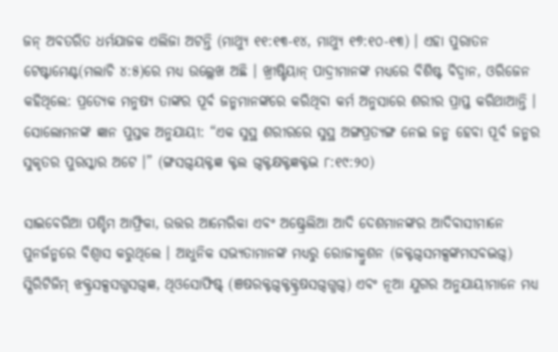ଜନ୍ ଅବତରିତ ଧର୍ମଯାଜକ ଏଲିଜା ଅଟନ୍ତି (ମାଥ୍ୟୁ ୧୧:୧୩-୧୪, ମାଥ୍ୟୁ ୧୭:୧୦-୧୩) । ଏହା ପୁରାତନ ଟେଷ୍ଟାମେଣ୍ଟ(ମଲାଚି ୪:୫)ରେ ମଧ୍ୟ ଉଲ୍ଲେଖ ଅଛି । ଖ୍ରୀଷ୍ଟିୟାନ୍ ପାଦ୍ରୀମାନଙ୍କ ମଧ୍ୟରେ ବିଶିଷ୍ଟ ବିଦ୍ୱାନ, ଓରିଜେନ କହିଥିଲେ: ପ୍ରତ୍ୟେକ ମନୁଷ୍ୟ ତାଙ୍କର ପୂର୍ବ ଜନ୍ମମାନଙ୍କରେ କରିଥିବା କର୍ମ ଅନୁସାରେ ଶରୀର ପ୍ରାପ୍ତ କରିଥାଆନ୍ତି । ସୋଲୋମନଙ୍କ ଜ୍ଞାନ ପୁସ୍ତକ ଅନୁଯାୟୀ: “ଏକ ସୁସ୍ଥ ଶରୀରରେ ସୁସ୍ଥ ଅଙ୍ଗପ୍ରତ୍ୟଙ୍ଗ ନେଇ ଜନ୍ମ ହେବା ପୂର୍ବ ଜନ୍ମର ସୁକୃତର ପୁରସ୍କାର ଅଟେ ।” (ଙ୍ଗସଗ୍ଦୟକ୍ଟଜ୍ଞ କ୍ଟଲ ଗ୍ଦକ୍ଟକ୍ଷକ୍ଟଜ୍ଞକ୍ଟଦ୍ଭ ୮:୧୯:୨୦)

ସାଇବେରିଆ ପଶ୍ଚିମ ଆଫ୍ରିକା, ଉତ୍ତର ଆମେରିକା ଏବଂ ଅଷ୍ଟ୍ରେଲିଆ ଆଦି ଦେଶମାନଙ୍କର ଆଦିବାସୀମାନେ ପୁନର୍ଜନ୍ମରେ ବିଶ୍ୱାସ କରୁଥିଲେ । ଆଧୁନିକ ସଭ୍ୟତାମାନଙ୍କ ମଧ୍ୟରୁ ରୋଜୀକ୍ରୁଶନ (ଜକ୍ଟଗ୍ଦସମକ୍ସଙ୍କମସବଦ୍ଭଗ୍ଦ) ସ୍ପିରିଟିଜିମ୍ ଝକ୍ଟ୍ରସକ୍ସସଗ୍ଧସଗ୍ଦଜ୍ଞ, ଥିଓସୋଫିଷ୍ଟ୍ (ଞଷରକ୍ଟଗ୍ଦକ୍ଟକ୍ଟ୍ରଷସଗ୍ଦଗ୍ଧଗ୍ଦ) ଏବଂ ନୂଆ ଯୁଗର ଅନୁଯାୟୀମାନେ ମଧ୍ୟ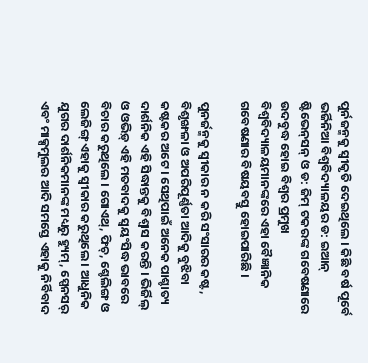ପୁର୍ନଜନ୍ମକୁ ସ୍ୱୀକୃତି ଦେଇଥିଲେ । କିଛି ବର୍ଷ ପୂର୍ବେ ଭର୍ଜିନିଆ ବିଶ୍ୱବିଦ୍ୟାଳୟର ଡ: ଇଆନ୍ ଷ୍ଟିଭେନ୍‌ସନ୍ ଓ ଡ: ଜିମ୍ ଟକରଙ୍କ ଗବେଷଣାରେ ଉଦବୁଦ୍ଧ ହୋଇ ବିଶ୍ୱର ପ୍ରମୁଖ ବିଶ୍ୱବିଦ୍ୟାଳୟମାନଙ୍କରେ ଏହା ବୈଜ୍ଞାନିକ ଗବେଷଣାର ବିଷୟବସ୍ତୁ ହୋଇପାରିଛି ।

ପୁନର୍ଜନ୍ମକୁ ସ୍ୱୀକାର ନ କରି ସଂସାରର କଷ୍ଟ, ବିଶୃଙ୍ଖଳା ଓ ଅପରିପୂର୍ଣ୍ଣତା ଆଦିକୁ ବୁଝିବା କଷ୍ଟକର ଅଟେ । ସେଥିପାଇଁ ଅନେକ ପାଶ୍ଚାତ୍ୟ ଦାର୍ଶନିକ ଏହି ସିଦ୍ଧାନ୍ତକୁ ବିଶ୍ୱାସ କରନ୍ତି । ଭିର୍ଜିଲ୍ ଓ ଓଭିଡ଼୍ ଏହି ମତବାଦକୁ ସ୍ୱୟଂସିଦ୍ଧ ଭାବରେ ବିଚାର କରୁଥିଲେ । ଗୋଏଥ୍‌, ଫିଚ୍‌, ଶ୍ଚେଲିଙ୍ଗ ଓ ଲେଜିଙ୍ଗ୍ ଏହାକୁ ସ୍ୱୀକାର କରୁଥିଲେ । ଆଧୁନିକ ଯୁଗର ଦାର୍ଶନିକମାନଙ୍କ ମଧ୍ୟରୁ ହ୍ୟୁମ୍‌, ସ୍ପେନସର୍ ଏବଂ ମାକ୍ସମୁଲର ଆଦି ସମସ୍ତେ ଏହାକୁ ନିର୍ବିବାଦ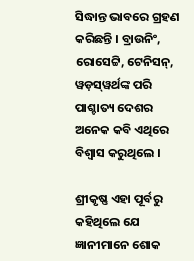ସିଦ୍ଧାନ୍ତ ଭାବରେ ଗ୍ରହଣ କରିଛନ୍ତି । ବ୍ରାଉନିଂ, ରୋସେଟ୍ଟି, ଟେନିସନ୍‌, ୱଡ଼ସ୍‌ୱର୍ଥଙ୍କ ପରି ପାଶ୍ଚାତ୍ୟ ଦେଶର ଅନେକ କବି ଏଥିରେ ବିଶ୍ୱାସ କରୁଥିଲେ ।

ଶ୍ରୀକୃଷ୍ଣ ଏହା ପୂର୍ବରୁ କହିଥିଲେ ଯେ ଜ୍ଞାନୀମାନେ ଶୋକ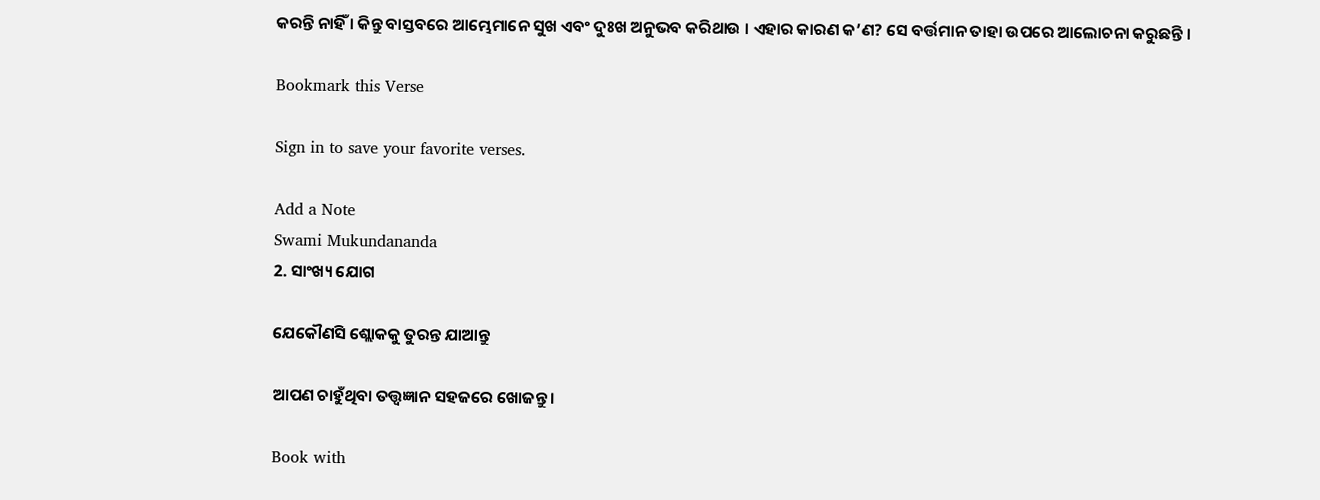କରନ୍ତି ନାହିଁ । କିନ୍ତୁ ବାସ୍ତବରେ ଆମ୍ଭେମାନେ ସୁଖ ଏବଂ ଦୁଃଖ ଅନୁଭବ କରିଥାଉ । ଏହାର କାରଣ କ’ଣ? ସେ ବର୍ତ୍ତମାନ ତାହା ଉପରେ ଆଲୋଚନା କରୁଛନ୍ତି ।

Bookmark this Verse

Sign in to save your favorite verses.

Add a Note
Swami Mukundananda
2. ସାଂଖ୍ୟ ଯୋଗ

ଯେକୌଣସି ଶ୍ଲୋକକୁ ତୁରନ୍ତ ଯାଆନ୍ତୁ

ଆପଣ ଚାହୁଁଥିବା ତତ୍ତ୍ୱଜ୍ଞାନ ସହଜରେ ଖୋଜନ୍ତୁ।

Book with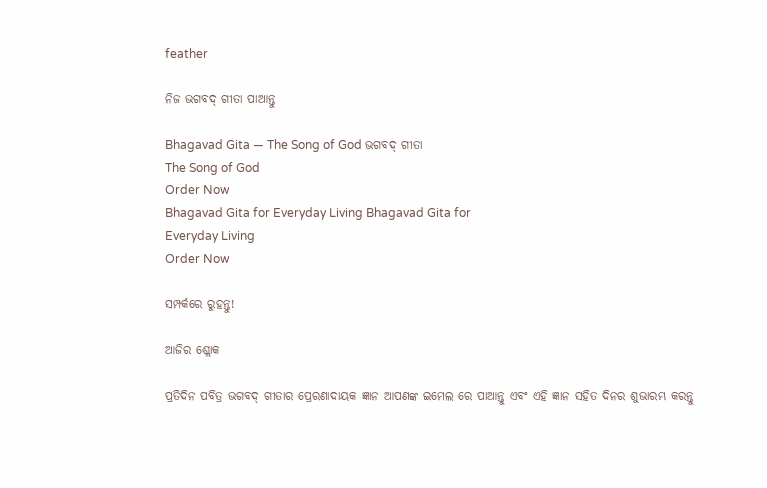feather

ନିଜ ଭଗବଦ୍ ଗୀତା ପାଆନ୍ତୁ

Bhagavad Gita — The Song of God ଭଗବଦ୍ ଗୀତା
The Song of God
Order Now
Bhagavad Gita for Everyday Living Bhagavad Gita for
Everyday Living
Order Now

ସମ୍ପର୍କରେ ରୁହନ୍ତୁ!

ଆଜିର ଶ୍ଲୋକ

ପ୍ରତିଦିନ ପବିତ୍ର ଭଗବଦ୍ ଗୀତାର ପ୍ରେରଣାଦାୟକ ଜ୍ଞାନ ଆପଣଙ୍କ ଇମେଲ ରେ ପାଆନ୍ତୁ ଏବଂ ଏହି ଜ୍ଞାନ ସହିତ ଦିନର ଶୁଭାରମ୍ଭ କରନ୍ତୁ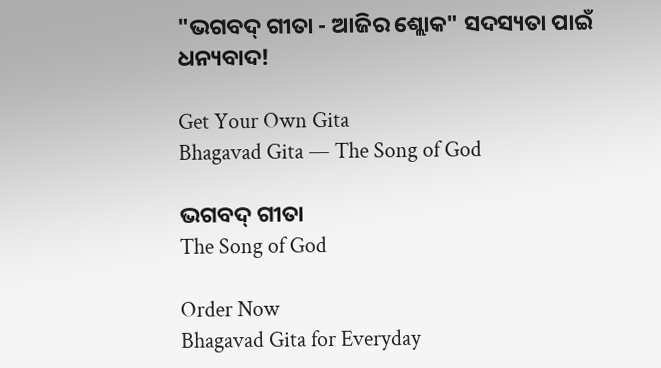"ଭଗବଦ୍ ଗୀତା - ଆଜିର ଶ୍ଲୋକ" ସଦସ୍ୟତା ପାଇଁ ଧନ୍ୟବାଦ!

Get Your Own Gita
Bhagavad Gita — The Song of God

ଭଗବଦ୍ ଗୀତା
The Song of God

Order Now
Bhagavad Gita for Everyday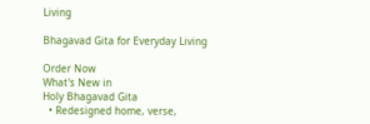Living

Bhagavad Gita for Everyday Living

Order Now
What's New in
Holy Bhagavad Gita
  • Redesigned home, verse,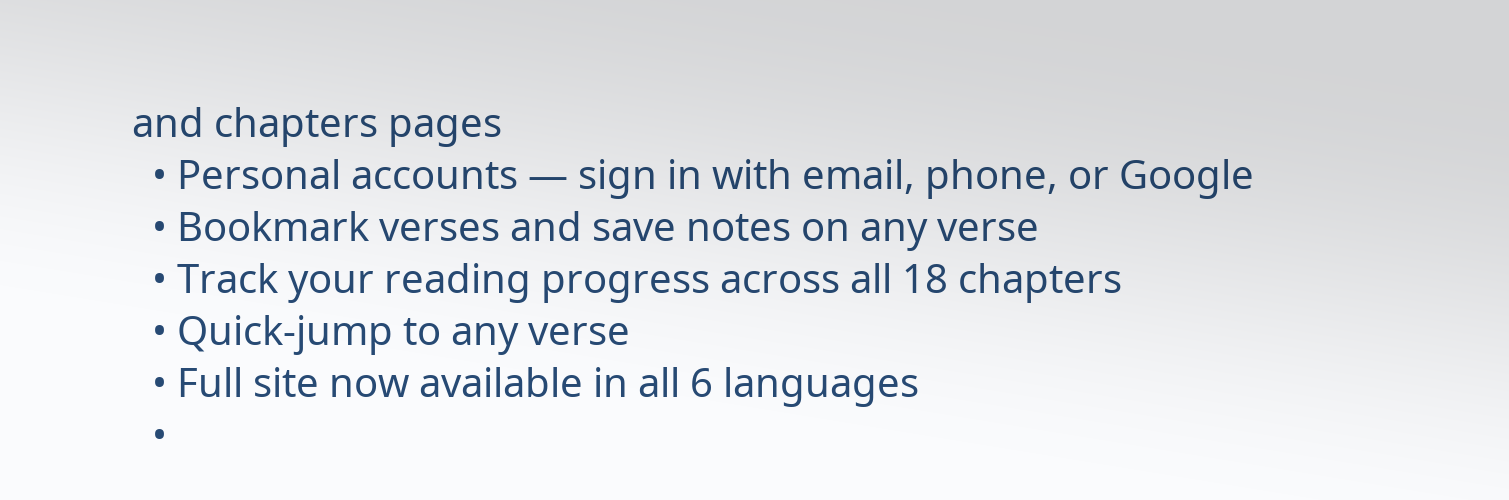and chapters pages
  • Personal accounts — sign in with email, phone, or Google
  • Bookmark verses and save notes on any verse
  • Track your reading progress across all 18 chapters
  • Quick-jump to any verse
  • Full site now available in all 6 languages
  •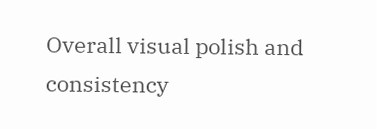Overall visual polish and consistency